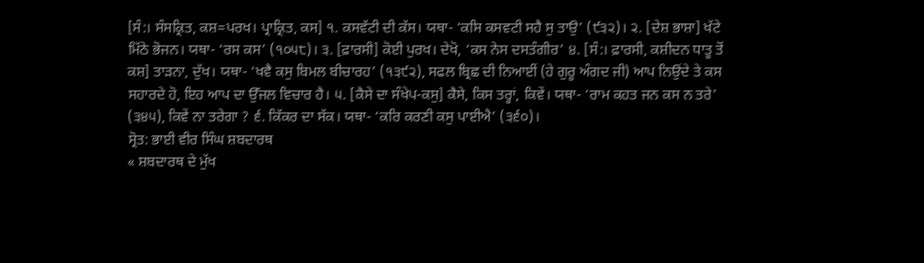[ਸੰ:। ਸੰਸਕ੍ਰਿਤ, ਕਸ਼=ਪਰਖ। ਪ੍ਰਾਕ੍ਰਿਤ, ਕਸ] ੧. ਕਸਵੱਟੀ ਦੀ ਕੱਸ। ਯਥਾ- ‘ਕਸਿ ਕਸਵਟੀ ਸਹੈ ਸੁ ਤਾਉ’ (੯੩੨)। ੨. [ਦੇਸ਼ ਭਾਸ਼ਾ] ਖੱਟੇ ਮਿੱਠੇ ਭੋਜਨ। ਯਥਾ- ‘ਰਸ ਕਸ’ (੧੦੫੮)। ੩. [ਫ਼ਾਰਸੀ] ਕੋਈ ਪੁਰਖ। ਦੇਖੋ, ‘ਕਸ ਨੇਸ ਦਸਤੰਗੀਰ’ ੪. [ਸੰ:। ਫ਼ਾਰਸੀ, ਕਸ਼ੀਦਨ ਧਾਤੂ ਤੋਂ ਕਸ਼] ਤਾੜਨਾ, ਦੁੱਖ। ਯਥਾ- ‘ਖਵੈ ਕਸੁ ਬਿਮਲ ਬੀਚਾਰਹ’ (੧੩੯੨), ਸਫਲ ਬ੍ਰਿਛ ਦੀ ਨਿਆਈਂ (ਹੇ ਗੁਰੂ ਅੰਗਦ ਜੀ) ਆਪ ਨਿਉਂਦੇ ਤੇ ਕਸ ਸਹਾਰਦੇ ਹੋ, ਇਹ ਆਪ ਦਾ ਉੱਜਲ ਵਿਚਾਰ ਹੈ। ੫. [ਕੈਸੇ ਦਾ ਸੰਖੇਪ-ਕਸੁ] ਕੈਸੇ, ਕਿਸ ਤਰ੍ਹਾਂ, ਕਿਵੇਂ। ਯਥਾ- ‘ਰਾਮ ਕਹਤ ਜਨ ਕਸ ਨ ਤਰੇ’ (੩੪੫), ਕਿਵੇਂ ਨਾ ਤਰੇਗਾ ? ੬. ਕਿੱਕਰ ਦਾ ਸੱਕ। ਯਥਾ- ‘ਕਰਿ ਕਰਣੀ ਕਸੁ ਪਾਈਐ’ (੩੬੦)।
ਸ੍ਰੋਤ: ਭਾਈ ਵੀਰ ਸਿੰਘ ਸ਼ਬਦਾਰਥ
« ਸ਼ਬਦਾਰਥ ਦੇ ਮੁੱਖ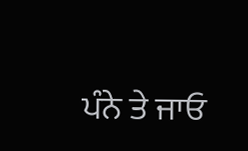ਪੰਨੇ ਤੇ ਜਾਓ